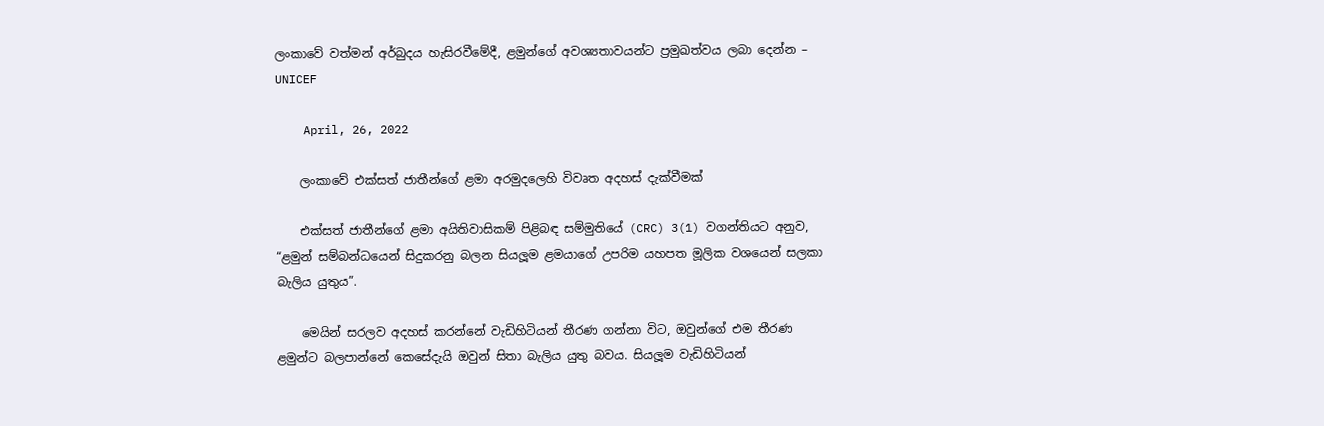ලංකාවේ වත්මන් අර්බුදය හැසිරවීමේදී, ළමුන්ගේ අවශ්‍යතාවයන්ට ප්‍රමුඛත්වය ලබා දෙන්න – UNICEF

    April, 26, 2022

    ලංකාවේ එක්සත් ජාතීන්ගේ ළමා අරමුදලෙහි විවෘත අදහස් දැක්වීමක්

    එක්සත් ජාතීන්ගේ ළමා අයිතිවාසිකම් පිළිබඳ සම්මුතියේ (CRC) 3(1) වගන්තියට අනුව, “ළමුන් සම්බන්ධයෙන් සිදුකරනු බලන සියලූම ළමයාගේ උපරිම යහපත මූලික වශයෙන් සලකා බැලිය යුතුය”.

    මෙයින් සරලව අදහස් කරන්නේ වැඩිහිටියන් තීරණ ගන්නා විට, ඔවුන්ගේ එම තීරණ ළමුන්ට බලපාන්නේ කෙසේදැයි ඔවුන් සිතා බැලිය යුතු බවය. සියලූම වැඩිහිටියන්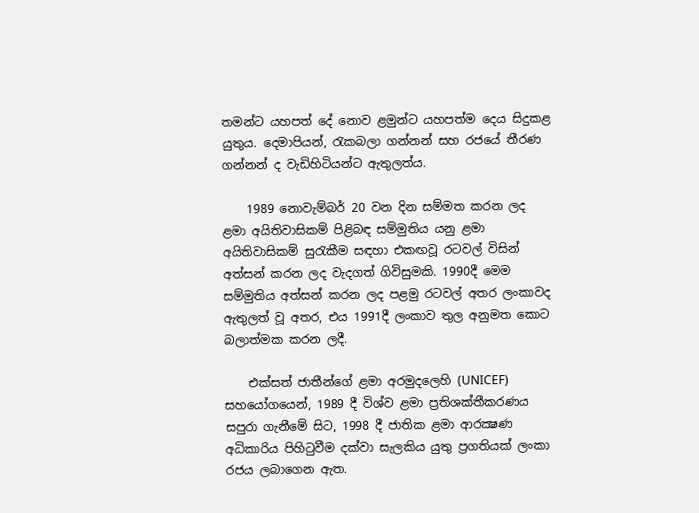තමන්ට යහපත් දේ නොව ළමුන්ට යහපත්ම දෙය සිදුකළ යුතුය. දෙමාපියන්, රැකබලා ගන්නන් සහ රජයේ තීරණ ගන්නන් ද වැඩිහිටියන්ට ඇතුලත්ය.

    1989 නොවැම්බර් 20 වන දින සම්මත කරන ලද ළමා අයිතිවාසිකම් පිළිබඳ සම්මුතිය යනු ළමා අයිතිවාසිකම් සුරැකීම සඳහා එකඟවූ රටවල් විසින් අත්සන් කරන ලද වැදගත් ගිවිසුමකි. 1990දී මෙම සම්මුතිය අත්සන් කරන ලද පළමු රටවල් අතර ලංකාවද ඇතුලත් වූ අතර, එය 1991දී ලංකාව තුල අනුමත කොට බලාත්මක කරන ලදී.

    එක්සත් ජාතීන්ගේ ළමා අරමුදලෙහි (UNICEF) සහයෝගයෙන්, 1989 දී විශ්ව ළමා ප්‍රතිශක්තීකරණය සපුරා ගැනීමේ සිට, 1998 දී ජාතික ළමා ආරක්‍ෂණ අධිකාරිය පිහිටුවීම දක්වා සැලකිය යුතු ප්‍රගතියක් ලංකා රජය ලබාගෙන ඇත.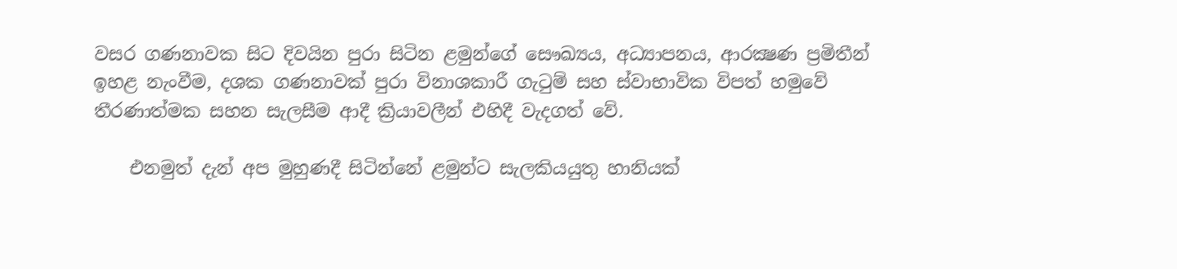වසර ගණනාවක සිට දිවයින පුරා සිටින ළමුන්ගේ සෞඛ්‍යය, අධ්‍යාපනය, ආරක්‍ෂණ ප්‍රමිතීන් ඉහළ නැංවීම, දශක ගණනාවක් පුරා විනාශකාරී ගැටුම් සහ ස්වාභාවික විපත් හමුවේ තීරණාත්මක සහන සැලසීම ආදී ක්‍රියාවලීන් එහිදී වැදගත් වේ.

    එනමුත් දැන් අප මුහුණදී සිටින්නේ ළමුන්ට සැලකියයුතු හානියක්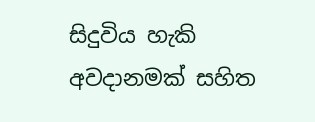සිදුවිය හැකි අවදානමක් සහිත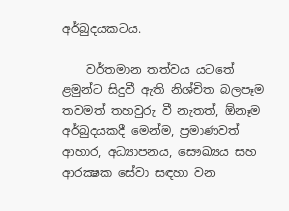අර්බුදයකටය.

    වර්තමාන තත්වය යටතේ ළමුන්ට සිදුවී ඇති නිශ්චිත බලපෑම තවමත් තහවුරු වී නැතත්, ඕනෑම අර්බුදයකදී මෙන්ම, ප්‍රමාණවත් ආහාර, අධ්‍යාපනය, සෞඛ්‍යය සහ ආරක්‍ෂක සේවා සඳහා වන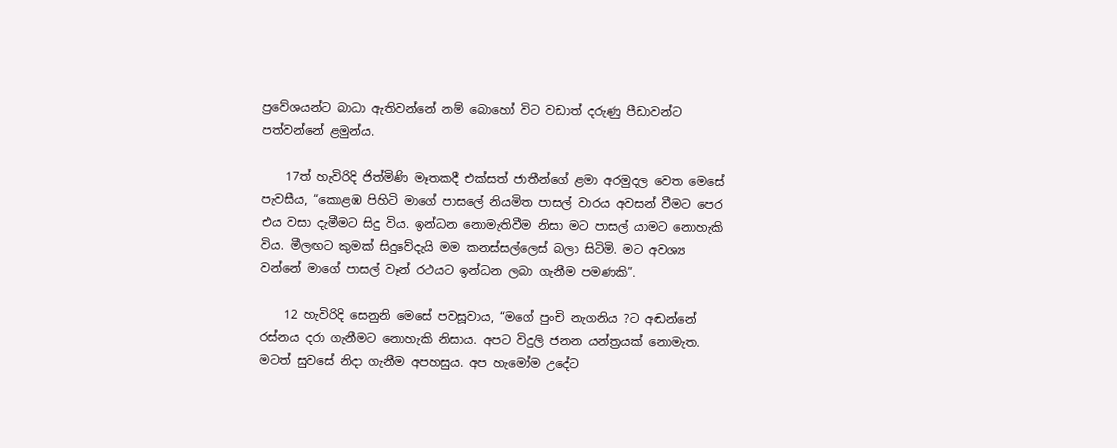ප්‍රවේශයන්ට බාධා ඇතිවන්නේ නම් බොහෝ විට වඩාත් දරුණු පීඩාවන්ට පත්වන්නේ ළමුන්ය.

    17ත් හැවිරිදි ජිත්මිණි මෑතකදී එක්සත් ජාතීන්ගේ ළමා අරමුදල වෙත මෙසේ පැවසීය, “කොළඹ පිහිටි මාගේ පාසලේ නියමිත පාසල් වාරය අවසන් වීමට පෙර එය වසා දැමීමට සිදු විය. ඉන්ධන නොමැතිවීම නිසා මට පාසල් යාමට නොහැකි විය. මීලඟට කුමක් සිදුවේදැයි මම කනස්සල්ලෙස් බලා සිටිමි. මට අවශ්‍ය වන්නේ මාගේ පාසල් වෑන් රථයට ඉන්ධන ලබා ගැනීම පමණකි”.

    12 හැවිරිදි සෙනුනි මෙසේ පවසූවාය, “මගේ පුංචි නැගනිය ?ට අඬන්නේ රස්නය දරා ගැනීමට නොහැකි නිසාය. අපට විදුලි ජනන යන්ත්‍රයක් නොමැත. මටත් සුවසේ නිදා ගැනීම අපහසුය. අප හැමෝම උදේට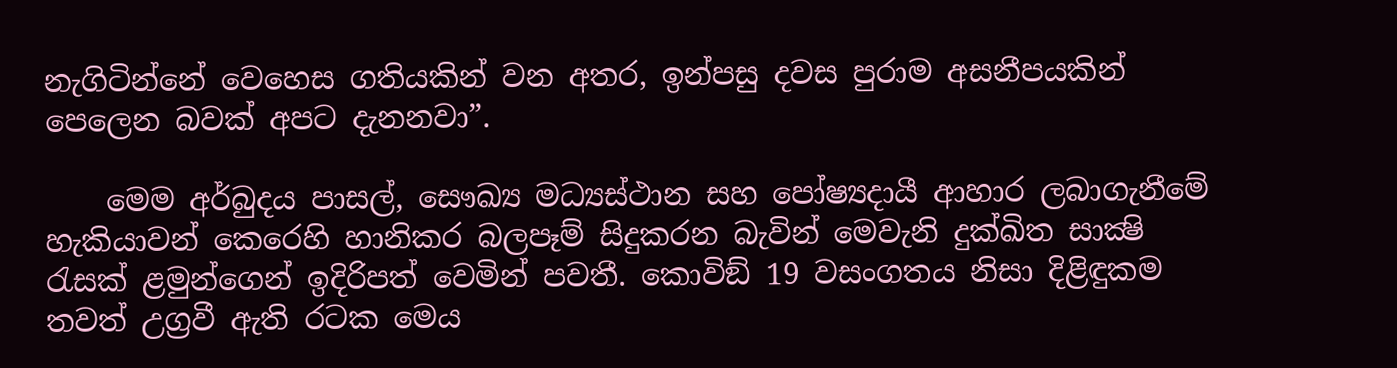නැගිටින්නේ වෙහෙස ගතියකින් වන අතර, ඉන්පසු දවස පුරාම අසනීපයකින් පෙලෙන බවක් අපට දැනනවා”.

    මෙම අර්බුදය පාසල්, සෞඛ්‍ය මධ්‍යස්ථාන සහ පෝෂ්‍යදායී ආහාර ලබාගැනීමේ හැකියාවන් කෙරෙහි හානිකර බලපෑම් සිදුකරන බැවින් මෙවැනි දුක්ඛිත සාක්‍ෂි රැසක් ළමුන්ගෙන් ඉදිරිපත් වෙමින් පවතී. කොවිඞ් 19 වසංගතය නිසා දිළිඳුකම තවත් උග්‍රවී ඇති රටක මෙය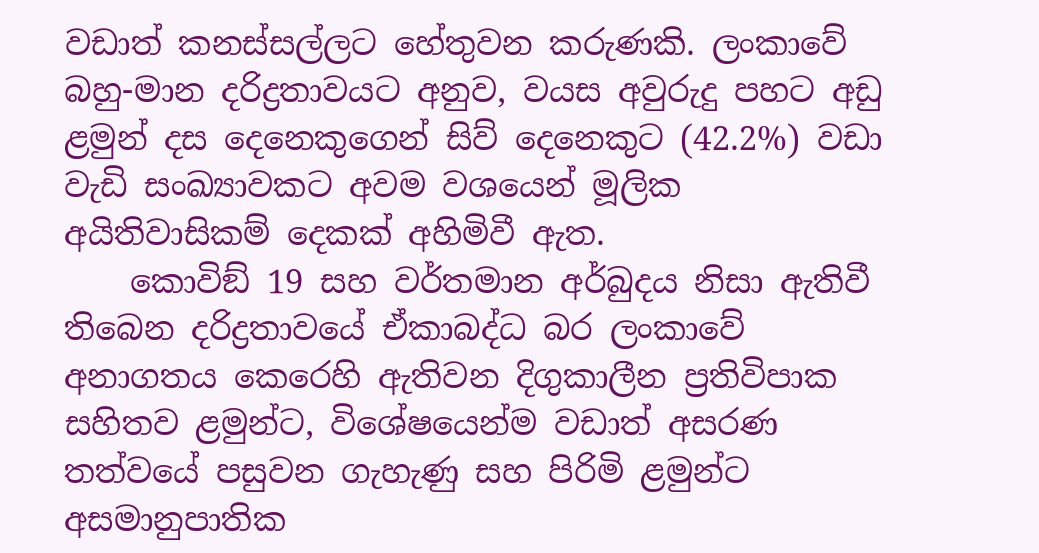වඩාත් කනස්සල්ලට හේතුවන කරුණකි. ලංකාවේ බහු-මාන දරිද්‍රතාවයට අනුව, වයස අවුරුදු පහට අඩු ළමුන් දස දෙනෙකුගෙන් සිව් දෙනෙකුට (42.2%) වඩා වැඩි සංඛ්‍යාවකට අවම වශයෙන් මූලික අයිතිවාසිකම් දෙකක් අහිමිවී ඇත.
    කොවිඞ් 19 සහ වර්තමාන අර්බුදය නිසා ඇතිවී තිබෙන දරිද්‍රතාවයේ ඒකාබද්ධ බර ලංකාවේ අනාගතය කෙරෙහි ඇතිවන දිගුකාලීන ප්‍රතිවිපාක සහිතව ළමුන්ට, විශේෂයෙන්ම වඩාත් අසරණ තත්වයේ පසුවන ගැහැණු සහ පිරිමි ළමුන්ට අසමානුපාතික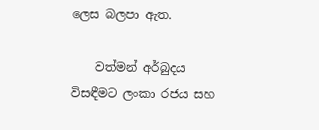ලෙස බලපා ඇත.

    වත්මන් අර්බුදය විසඳීමට ලංකා රජය සහ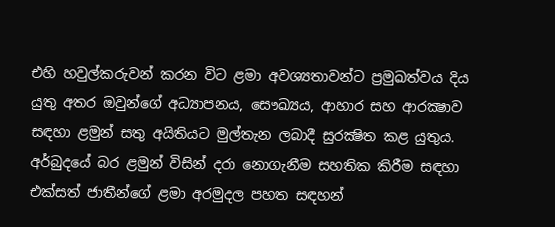එහි හවුල්කරුවන් කරන විට ළමා අවශ්‍යතාවන්ට ප්‍රමුඛත්වය දිය යුතු අතර ඔවුන්ගේ අධ්‍යාපනය, සෞඛ්‍යය, ආහාර සහ ආරක්‍ෂාව සඳහා ළමුන් සතු අයිතියට මුල්තැන ලබාදී සුරක්‍ෂිත කළ යුතුය. අර්බුදයේ බර ළමුන් විසින් දරා නොගැනීම සහතික කිරීම සඳහා එක්සත් ජාතීන්ගේ ළමා අරමුදල පහත සඳහන්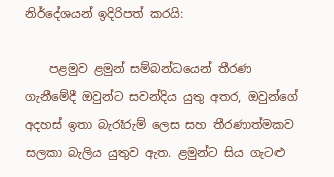නිර්දේශයන් ඉදිරිපත් කරයි:

    පළමුව ළමුන් සම්බන්ධයෙන් තීරණ ගැනීමේදී ඔවුන්ට සවන්දිය යුතු අතර, ඔවුන්ගේ අදහස් ඉතා බැරෑරුම් ලෙස සහ තීරණාත්මකව සලකා බැලිය යුතුව ඇත. ළමුන්ට සිය ගැටළු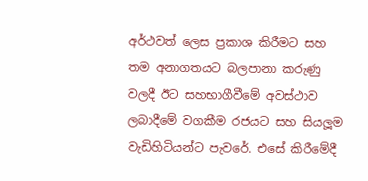අර්ථවත් ලෙස ප්‍රකාශ කිරීමට සහ තම අනාගතයට බලපානා කරුණු වලදී ඊට සහභාගීවීමේ අවස්ථාව ලබාදීමේ වගකීම රජයට සහ සියලූම වැඩිහිටියන්ට පැවරේ. එසේ කිරීමේදී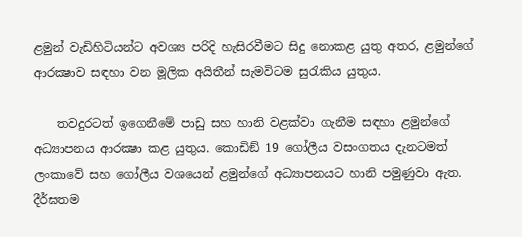ළමුන් වැඩිහිටියන්ට අවශ්‍ය පරිදි හැසිරවීමට සිදු නොකළ යුතු අතර, ළමුන්ගේ ආරක්‍ෂාව සඳහා වන මූලික අයිතීන් සැමවිටම සුරැකිය යුතුය.

    තවදුරටත් ඉගෙනීමේ පාඩු සහ හානි වළක්වා ගැනීම සඳහා ළමුන්ගේ අධ්‍යාපනය ආරක්‍ෂා කළ යුතුය. කොඩිඞ් 19 ගෝලීය වසංගතය දැනටමත් ලංකාවේ සහ ගෝලීය වශයෙන් ළමුන්ගේ අධ්‍යාපනයට හානි පමුණුවා ඇත. දීර්ඝතම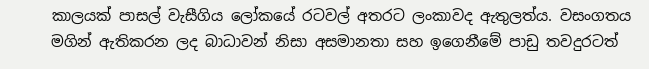කාලයක් පාසල් වැසීගිය ලෝකයේ රටවල් අතරට ලංකාවද ඇතුලත්ය. වසංගතය මගින් ඇතිකරන ලද බාධාවන් නිසා අසමානතා සහ ඉගෙනීමේ පාඩු තවදුරටත්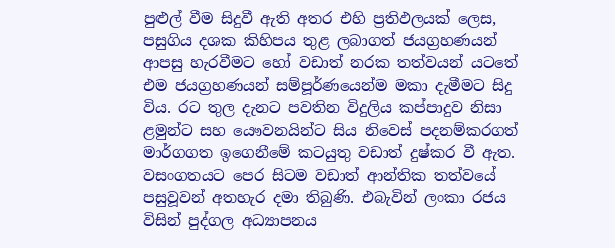පුළුල් වීම සිදුවී ඇති අතර එහි ප්‍රතිඵලයක් ලෙස, පසුගිය දශක කිහිපය තුළ ලබාගත් ජයග්‍රහණයන් ආපසු හැරවීමට හෝ වඩාත් නරක තත්වයන් යටතේ එම ජයග්‍රහණයන් සම්පූර්ණයෙන්ම මකා දැමීමට සිදු විය. රට තුල දැනට පවතින විදුලිය කප්පාදුව නිසා ළමුන්ට සහ යෞවනයින්ට සිය නිවෙස් පදනම්කරගත් මාර්ගගත ඉගෙනීමේ කටයුතු වඩාත් දුෂ්කර වී ඇත. වසංගතයට පෙර සිටම වඩාත් ආන්තික තත්වයේ පසුවූවන් අතහැර දමා තිබුණි. එබැවින් ලංකා රජය විසින් පුද්ගල අධ්‍යාපනය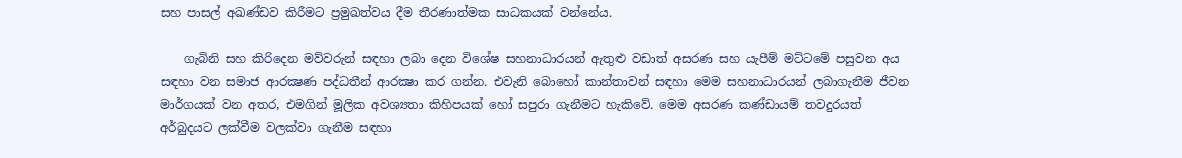සහ පාසල් අඛණ්ඩව කිරීමට ප්‍රමුඛත්වය දීම තීරණාත්මක සාධකයක් වන්නේය.

    ගැබිනි සහ කිරිදෙන මව්වරුන් සඳහා ලබා දෙන විශේෂ සහනාධාරයන් ඇතුළු වඩාත් අසරණ සහ යැපීම් මට්ටමේ පසුවන අය සඳහා වන සමාජ ආරක්‍ෂණ පද්ධතීන් ආරක්‍ෂා කර ගන්න. එවැනි බොහෝ කාන්තාවන් සඳහා මෙම සහනාධාරයන් ලබාගැනීම ජීවන මාර්ගයක් වන අතර, එමගින් මූලික අවශ්‍යතා කිහිපයක් හෝ සපුරා ගැනීමට හැකිවේ. මෙම අසරණ කණ්ඩායම් තවදුරයත් අර්බුදයට ලක්වීම වලක්වා ගැනීම සඳහා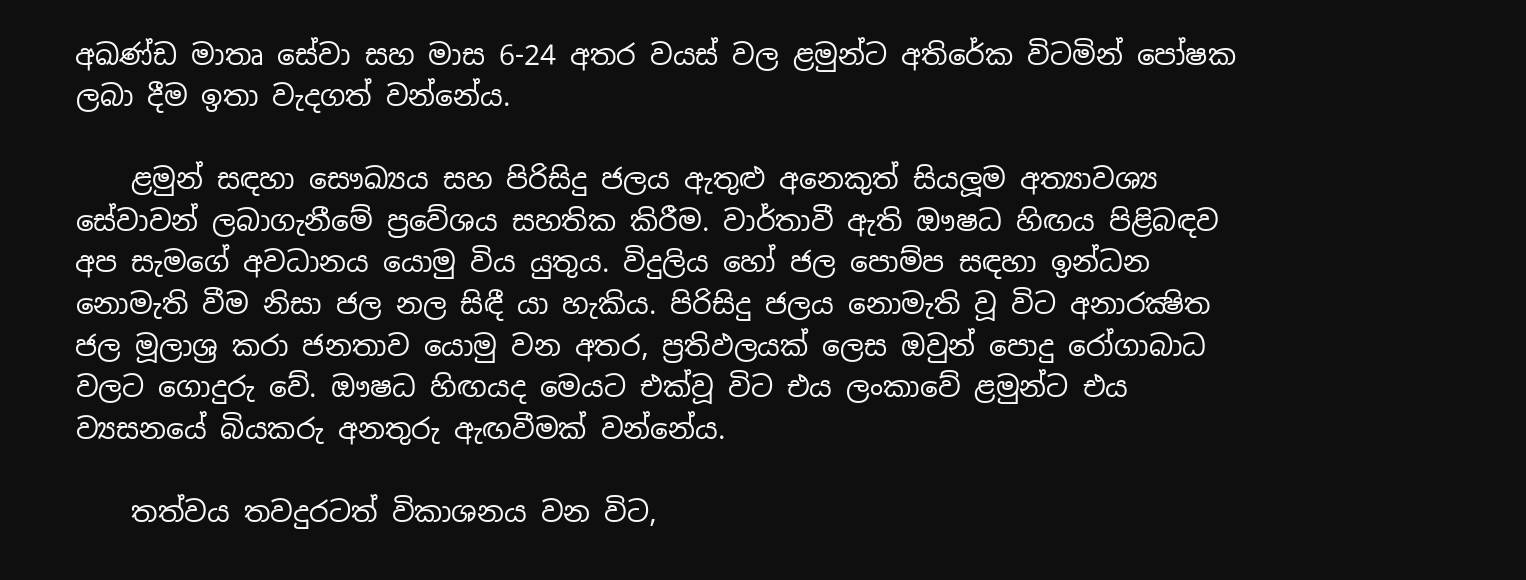අඛණ්ඩ මාතෘ සේවා සහ මාස 6-24 අතර වයස් වල ළමුන්ට අතිරේක විටමින් පෝෂක ලබා දීම ඉතා වැදගත් වන්නේය.

    ළමුන් සඳහා සෞඛ්‍යය සහ පිරිසිදු ජලය ඇතුළු අනෙකුත් සියලූම අත්‍යාවශ්‍ය සේවාවන් ලබාගැනීමේ ප්‍රවේශය සහතික කිරීම. වාර්තාවී ඇති ඖෂධ හිඟය පිළිබඳව අප සැමගේ අවධානය යොමු විය යුතුය. විදුලිය හෝ ජල පොම්ප සඳහා ඉන්ධන නොමැති වීම නිසා ජල නල සිඳී යා හැකිය. පිරිසිදු ජලය නොමැති වූ විට අනාරක්‍ෂිත ජල මූලාශ්‍ර කරා ජනතාව යොමු වන අතර, ප්‍රතිඵලයක් ලෙස ඔවුන් පොදු රෝගාබාධ වලට ගොදුරු වේ. ඖෂධ හිඟයද මෙයට එක්වූ විට එය ලංකාවේ ළමුන්ට එය ව්‍යසනයේ බියකරු අනතුරු ඇඟවීමක් වන්නේය.

    තත්වය තවදුරටත් විකාශනය වන විට,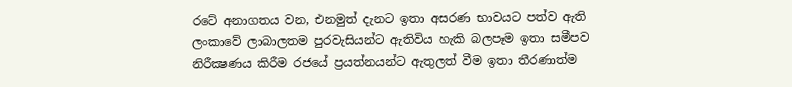රටේ අනාගතය වන, එනමුත් දැනට ඉතා අසරණ භාවයට පත්ව ඇති ලංකාවේ ලාබාලතම පුරවැසියන්ට ඇතිවිය හැකි බලපෑම ඉතා සමීපව නිරීක්‍ෂණය කිරීම රජයේ ප්‍රයත්නයන්ට ඇතුලත් වීම ඉතා තීරණාත්ම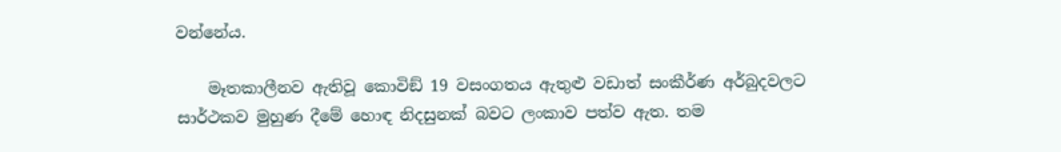වන්නේය.

    මෑතකාලීනව ඇතිවූ කොවිඞ් 19 වසංගතය ඇතුළු වඩාත් සංකීර්ණ අර්බුදවලට සාර්ථකව මුහුණ දීමේ හොඳ නිදසුනක් බවට ලංකාව පත්ව ඇත. තම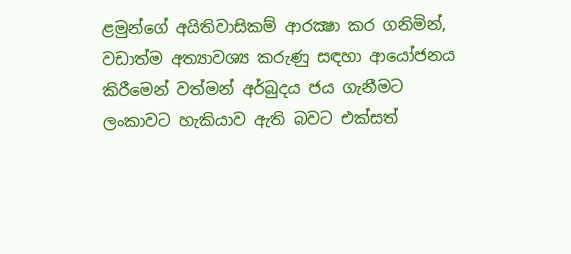ළමුන්ගේ අයිතිවාසිකම් ආරක්‍ෂා කර ගනිමින්, වඩාත්ම අත්‍යාවශ්‍ය කරුණු සඳහා ආයෝජනය කිරීමෙන් වත්මන් අර්බුදය ජය ගැනීමට ලංකාවට හැකියාව ඇති බවට එක්සත්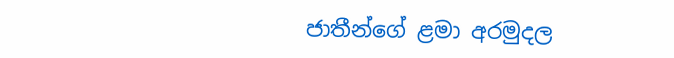ජාතීන්ගේ ළමා අරමුදල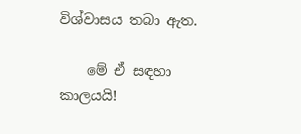විශ්වාසය තබා ඇත.

    මේ ඒ සඳහා කාලයයි!